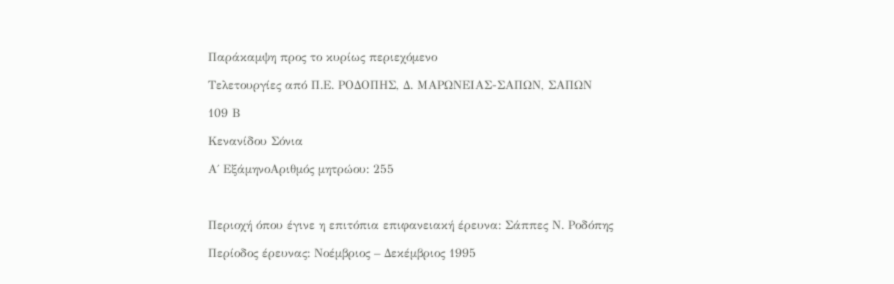Παράκαμψη προς το κυρίως περιεχόμενο

Τελετουργίες από Π.Ε. ΡΟΔΟΠΗΣ, Δ. ΜΑΡΩΝΕΙΑΣ-ΣΑΠΩΝ, ΣΑΠΩΝ

109 Β

Κενανίδου Σόνια

Α΄ ΕξάμηνοΑριθμός μητρώου: 255



Περιοχή όπου έγινε η επιτόπια επιφανειακή έρευνα: Σάππες Ν. Ροδόπης

Περίοδος έρευνας: Νοέμβριος – Δεκέμβριος 1995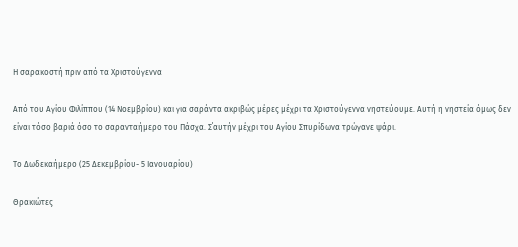Η σαρακοστή πριν από τα Χριστούγεννα

Από του Αγίου Φιλίππου (14 Νοεμβρίου) και για σαράντα ακριβώς μέρες μέχρι τα Χριστούγεννα νηστεύουμε. Αυτή η νηστεία όμως δεν είναι τόσο βαριά όσο το σαρανταήμερο του Πάσχα. Σ΄αυτήν μέχρι του Αγίου Σπυρίδωνα τρώγανε ψάρι.

Το Δωδεκαήμερο (25 Δεκεμβρίου- 5 Ιανουαρίου)

Θρακιώτες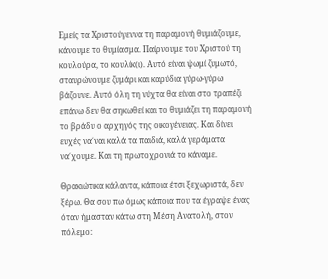Εμείς τα Χριστούγεννα τη παραμονή θυμιάζουμε, κάνουμε το θυμίασμα. Παίρνουμε του Χριστού τη κουλούρα, το κουλίκ(ι). Αυτό είναι ψωμί ζυμωτό, σταυρώνουμε ζυμάρι και καρύδια γύρω-γύρω βάζουνε. Αυτό όλη τη νύχτα θα είναι στο τραπέζι επάνω δεν θα σηκωθεί και το θυμιάζει τη παραμονή το βράδυ ο αρχηγός της οικογένειας. Και δίνει ευχές να΄ναι καλά τα παιδιά, καλά γεράματα να΄χουμε. Και τη πρωτοχρονιά το κάναμε.

Θρακιώτικα κάλαντα, κάποια έτσι ξεχωριστά, δεν ξέρω. Θα σου πω όμως κάποια που τα έγραψε ένας όταν ήμασταν κάτω στη Μέση Ανατολή, στον πόλεμο: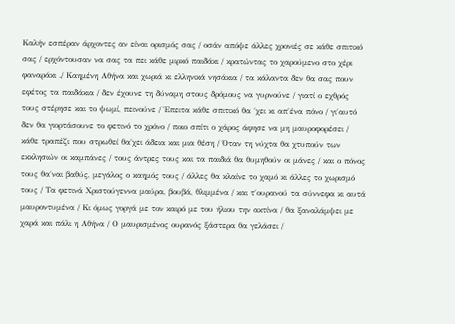Καλήν εσπέραν άρχοντες αν είναι ορισμός σας / οσάν απόψε άλλες χρονιές σε κάθε σπιτικό σας / ερχόντουσαν να σας τα πει κάθε μιρκό παιδάκι / κρατώντας το χαρούμενο στο χέρι φαναράκι ./ Καημένη Αθήνα και χωριά κι ελληνικά νησάκια / τα κάλαντα δεν θα σας πουν εφέτος τα παιδάκια / δεν έχουνε τη δύναμη στους δρόμους να γυρνούνε / γιατί ο εχθρός τους στέρησε και το ψωμί, πεινούνε / Έπειτα κάθε σπιτικό θα ΄χει κι απ΄ένα πόνο / γι΄αυτό δεν θα γιορτάσουνε το φετινό το χρόνο / ποιο σπίτι ο χάρος άφησε να μη μαυροφορέσει / κάθε τραπέζι που στρωθεί θα΄χει άδεια και μια θέση / Όταν τη νύχτα θα χτυπούν των εκκλησιών οι καμπάνες / τους άντρες τους και τα παιδιά θα θυμηθούν οι μάνες / και ο πόνος τους θα΄ναι βαθύς, μεγάλος ο καημός τους / άλλες θα κλαίνε το χαμό κι άλλες το χωρισμό τους / Τα φετινά Χριστούγεννα μαύρα, βουβά, θλιμμένα / και τ΄ουρανού τα σύννεφα κι αυτά μαυροντυμένα / Κι όμως γοργά με τον καιρό με του ήλιου την ακτίνα / θα ξαναλάμψει με χαρά και πάλι η Αθήνα / Ο μαυρισμένος ουρανός ξάστερα θα γελάσει /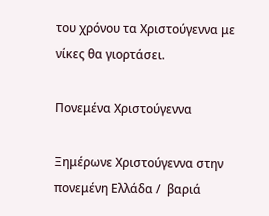του χρόνου τα Χριστούγεννα με νίκες θα γιορτάσει.

Πονεμένα Χριστούγεννα

Ξημέρωνε Χριστούγεννα στην πονεμένη Ελλάδα /  βαριά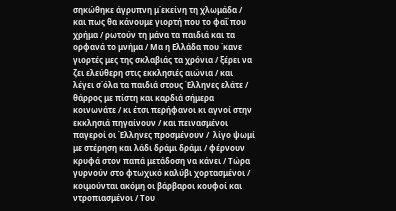σηκώθηκε άγρυπνη μ΄εκείνη τη χλωμάδα / και πως θα κάνουμε γιορτή που το φαΐ που χρήμα / ρωτούν τη μάνα τα παιδιά και τα ορφανά το μνήμα / Μα η Ελλάδα που ΄κανε γιορτές μες της σκλαβιάς τα χρόνια / ξέρει να ζει ελεύθερη στις εκκλησιές αιώνια / και λέγει σ΄όλα τα παιδιά στους Έλληνες ελάτε / θάρρος με πίστη και καρδιά σήμερα κοινωνάτε / κι έτσι περήφανοι κι αγνοί στην εκκλησιά πηγαίνουν / και πεινασμένοι παγεροί οι Έλληνες προσμένουν /  λίγο ψωμί με στέρηση και λάδι δράμι δράμι / φέρνουν κρυφά στον παπά μετάδοση να κάνει / Τώρα γυρνούν στο φτωχικό καλύβι χορτασμένοι / κοιμούνται ακόμη οι βάρβαροι κουφοί και ντροπιασμένοι / Του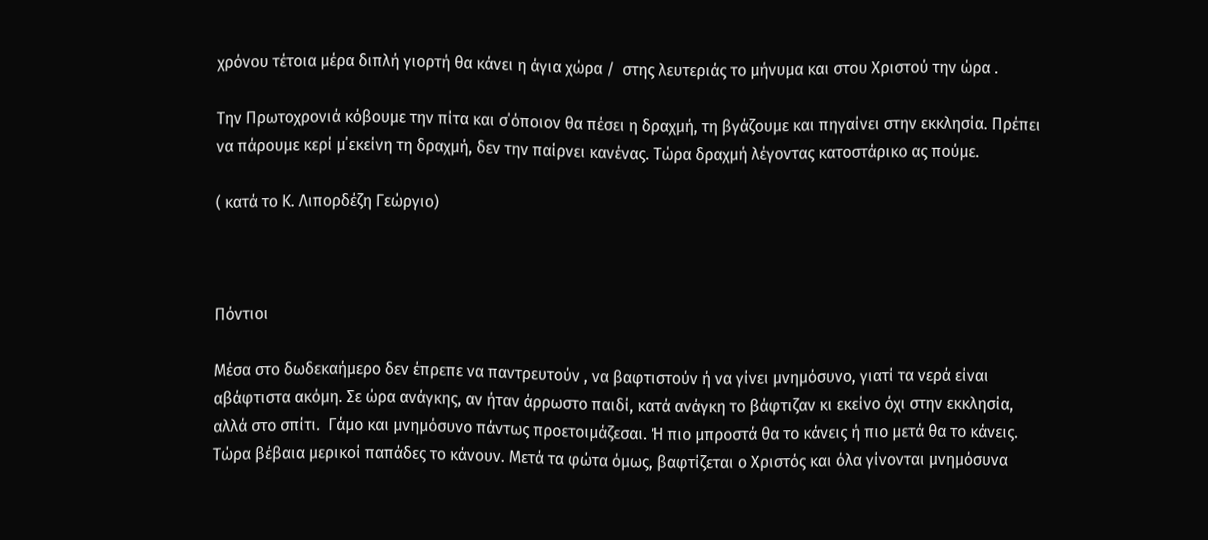χρόνου τέτοια μέρα διπλή γιορτή θα κάνει η άγια χώρα /  στης λευτεριάς το μήνυμα και στου Χριστού την ώρα .

Την Πρωτοχρονιά κόβουμε την πίτα και σ΄όποιον θα πέσει η δραχμή, τη βγάζουμε και πηγαίνει στην εκκλησία. Πρέπει να πάρουμε κερί μ΄εκείνη τη δραχμή, δεν την παίρνει κανένας. Τώρα δραχμή λέγοντας κατοστάρικο ας πούμε.

( κατά το Κ. Λιπορδέζη Γεώργιο)



Πόντιοι

Μέσα στο δωδεκαήμερο δεν έπρεπε να παντρευτούν , να βαφτιστούν ή να γίνει μνημόσυνο, γιατί τα νερά είναι αβάφτιστα ακόμη. Σε ώρα ανάγκης, αν ήταν άρρωστο παιδί, κατά ανάγκη το βάφτιζαν κι εκείνο όχι στην εκκλησία, αλλά στο σπίτι.  Γάμο και μνημόσυνο πάντως προετοιμάζεσαι. Ή πιο μπροστά θα το κάνεις ή πιο μετά θα το κάνεις.  Τώρα βέβαια μερικοί παπάδες το κάνουν. Μετά τα φώτα όμως, βαφτίζεται ο Χριστός και όλα γίνονται μνημόσυνα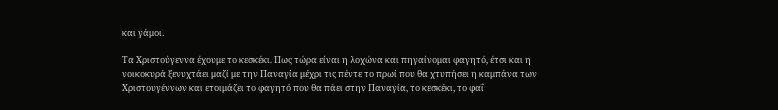και γάμοι.

Τα Χριστούγεννα έχουμε το κεσκέκι. Πως τώρα είναι η λοχώνα και πηγαίνομαι φαγητό, έτσι και η νοικοκυρά ξενυχτάει μαζί με την Παναγία μέχρι τις πέντε το πρωί που θα χτυπήσει η καμπάνα των Χριστουγέννων και ετοιμάζει το φαγητό που θα πάει στην Παναγία, το κεσκέκι, το φαΐ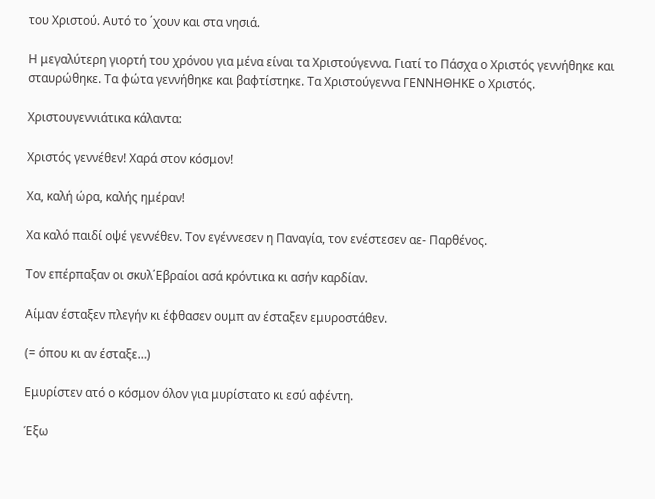του Χριστού. Αυτό το ΄χουν και στα νησιά.

Η μεγαλύτερη γιορτή του χρόνου για μένα είναι τα Χριστούγεννα. Γιατί το Πάσχα ο Χριστός γεννήθηκε και σταυρώθηκε. Τα φώτα γεννήθηκε και βαφτίστηκε. Τα Χριστούγεννα ΓΕΝΝΗΘΗΚΕ ο Χριστός.

Χριστουγεννιάτικα κάλαντα:

Χριστός γεννέθεν! Χαρά στον κόσμον!

Χα, καλή ώρα, καλής ημέραν!

Χα καλό παιδί οψέ γεννέθεν. Τον εγέννεσεν η Παναγία, τον ενέστεσεν αε- Παρθένος.

Τον επέρπαξαν οι σκυλ΄Εβραίοι ασά κρόντικα κι ασήν καρδίαν.

Αίμαν έσταξεν πλεγήν κι έφθασεν ουμπ αν έσταξεν εμυροστάθεν.

(= όπου κι αν έσταξε…)

Εμυρίστεν ατό ο κόσμον όλον για μυρίστατο κι εσύ αφέντη.

Έξω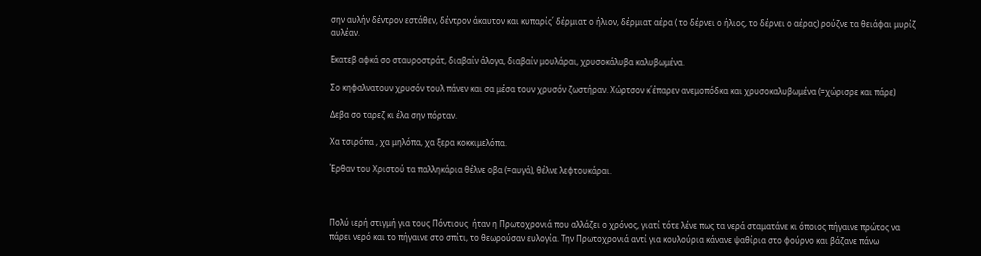σην αυλήν δέντρον εστάθεν, δέντρον άκαυτον και κυπαρίς΄ δέρμιατ ο ήλιον, δέρμιατ αέρα ( το δέρνει ο ήλιος, το δέρνει ο αέρας) ρούζνε τα θειάφαι μυρίζ αυλέαν.

Εκατεβ αφκά σο σταυροστράτ, διαβαίν άλογα, διαβαίν μουλάραι, χρυσοκάλυβα καλυβωμένα.

Σο κηφαλνατουν χρυσόν τουλ πάνεν και σα μέσα τουν χρυσόν ζωστήραν. Χώρτσον κ΄έπαρεν ανεμοπόδκα και χρυσοκαλυβωμένα (=χώρισρε και πάρε)

Δεβα σο ταρεζ κι έλα σην πόρταν.

Χα τσιρόπα , χα μηλόπα, χα ξερα κοκκιμελόπα.

Έρθαν του Χριστού τα παλληκάρια θέλνε οβα (=αυγά), θέλνε λεφτουκάραι.



Πολύ ιερή στιγμή για τους Πόντιους  ήταν η Πρωτοχρονιά που αλλάζει ο χρόνος, γιατί τότε λένε πως τα νερά σταματάνε κι όποιος πήγαινε πρώτος να πάρει νερό και το πήγαινε στο σπίτι, το θεωρούσαν ευλογία. Την Πρωτοχρονιά αντί για κουλούρια κάνανε ψαθίρια στο φούρνο και βάζανε πάνω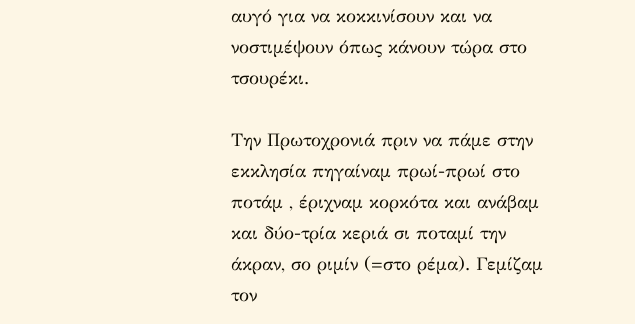αυγό για να κοκκινίσουν και να νοστιμέψουν όπως κάνουν τώρα στο τσουρέκι.

Την Πρωτοχρονιά πριν να πάμε στην εκκλησία πηγαίναμ πρωί-πρωί στο ποτάμ , έριχναμ κορκότα και ανάβαμ και δύο-τρία κεριά σι ποταμί την άκραν, σο ριμίν (=στο ρέμα). Γεμίζαμ τον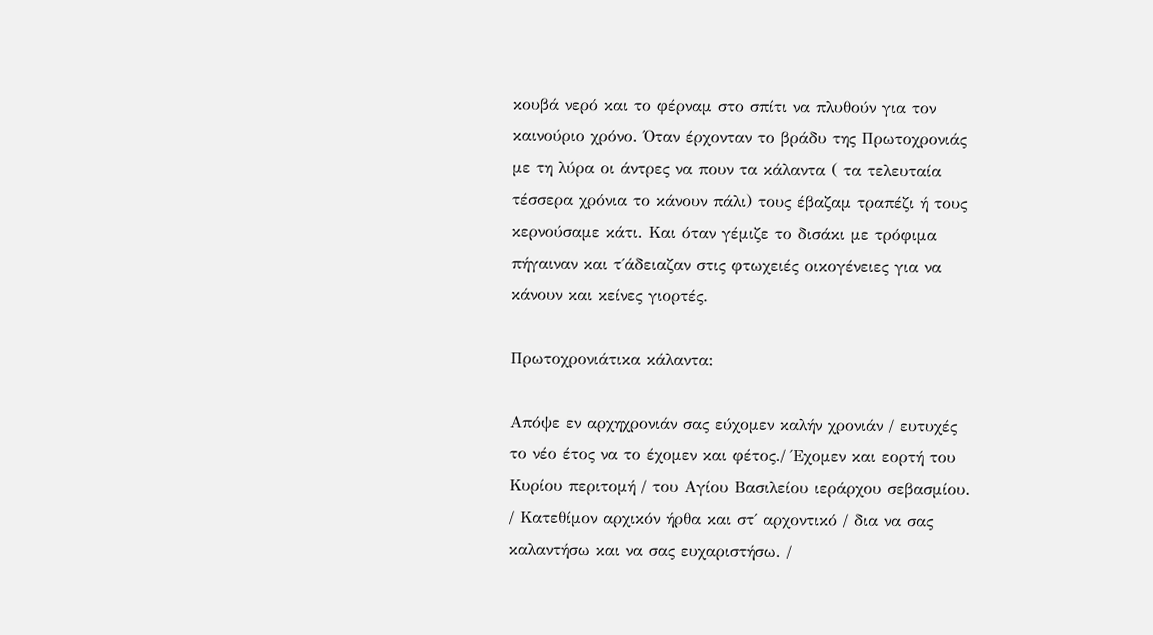κουβά νερό και το φέρναμ στο σπίτι να πλυθούν για τον καινούριο χρόνο. Όταν έρχονταν το βράδυ της Πρωτοχρονιάς με τη λύρα οι άντρες να πουν τα κάλαντα ( τα τελευταία τέσσερα χρόνια το κάνουν πάλι) τους έβαζαμ τραπέζι ή τους κερνούσαμε κάτι. Και όταν γέμιζε το δισάκι με τρόφιμα πήγαιναν και τ΄άδειαζαν στις φτωχειές οικογένειες για να κάνουν και κείνες γιορτές.

Πρωτοχρονιάτικα κάλαντα:

Απόψε εν αρχηχρονιάν σας εύχομεν καλήν χρονιάν / ευτυχές το νέο έτος να το έχομεν και φέτος./ Έχομεν και εορτή του Κυρίου περιτομή / του Αγίου Βασιλείου ιεράρχου σεβασμίου. / Κατεθίμον αρχικόν ήρθα και στ΄ αρχοντικό / δια να σας καλαντήσω και να σας ευχαριστήσω. /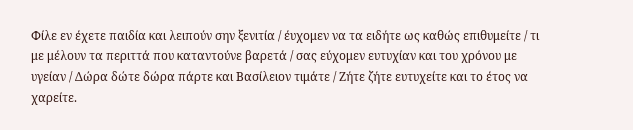Φίλε εν έχετε παιδία και λειπούν σην ξενιτία / έυχομεν να τα ειδήτε ως καθώς επιθυμείτε / τι με μέλουν τα περιττά που καταντούνε βαρετά / σας εύχομεν ευτυχίαν και του χρόνου με υγείαν / Δώρα δώτε δώρα πάρτε και Βασίλειον τιμάτε / Ζήτε ζήτε ευτυχείτε και το έτος να χαρείτε.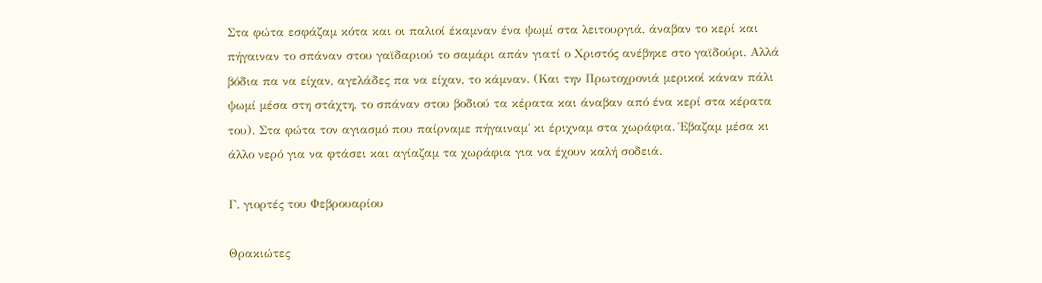Στα φώτα εσφάζαμ κότα και οι παλιοί έκαμναν ένα ψωμί στα λειτουργιά, άναβαν το κερί και πήγαιναν το σπάναν στου γαϊδαριού το σαμάρι απάν γιατί ο Χριστός ανέβηκε στο γαϊδούρι. Αλλά βόδια πα να είχαν, αγελάδες πα να είχαν, το κάμναν. (Και την Πρωτοχρονιά μερικοί κάναν πάλι ψωμί μέσα στη στάχτη, το σπάναν στου βοδιού τα κέρατα και άναβαν από ένα κερί στα κέρατα του). Στα φώτα τον αγιασμό που παίρναμε πήγαιναμ΄ κι έριχναμ στα χωράφια. Έβαζαμ μέσα κι άλλο νερό για να φτάσει και αγίαζαμ τα χωράφια για να έχουν καλή σοδειά.

Γ. γιορτές του Φεβρουαρίου

Θρακιώτες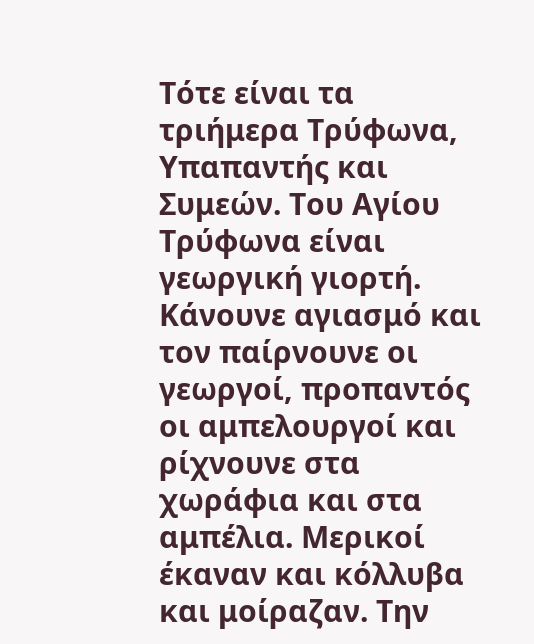Τότε είναι τα τριήμερα Τρύφωνα, Υπαπαντής και Συμεών. Του Αγίου Τρύφωνα είναι γεωργική γιορτή. Κάνουνε αγιασμό και τον παίρνουνε οι γεωργοί, προπαντός οι αμπελουργοί και ρίχνουνε στα χωράφια και στα αμπέλια. Μερικοί έκαναν και κόλλυβα και μοίραζαν. Την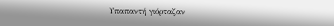Υπαπαντή γιόρταζαν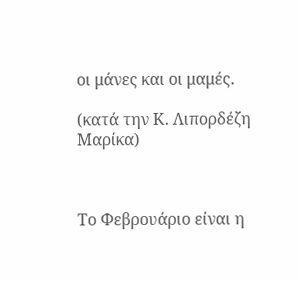οι μάνες και οι μαμές.

(κατά την Κ. Λιπορδέζη Μαρίκα)



Το Φεβρουάριο είναι η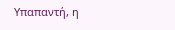Υπαπαντή, η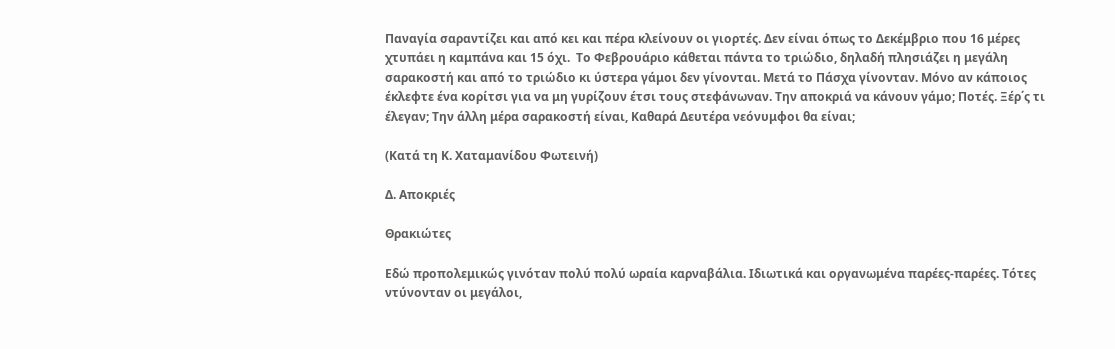Παναγία σαραντίζει και από κει και πέρα κλείνουν οι γιορτές. Δεν είναι όπως το Δεκέμβριο που 16 μέρες χτυπάει η καμπάνα και 15 όχι.  Το Φεβρουάριο κάθεται πάντα το τριώδιο, δηλαδή πλησιάζει η μεγάλη σαρακοστή και από το τριώδιο κι ύστερα γάμοι δεν γίνονται. Μετά το Πάσχα γίνονταν. Μόνο αν κάποιος έκλεφτε ένα κορίτσι για να μη γυρίζουν έτσι τους στεφάνωναν. Την αποκριά να κάνουν γάμο; Ποτές. Ξέρ΄ς τι έλεγαν; Την άλλη μέρα σαρακοστή είναι, Καθαρά Δευτέρα νεόνυμφοι θα είναι;

(Κατά τη Κ. Χαταμανίδου Φωτεινή)

Δ. Αποκριές

Θρακιώτες

Εδώ προπολεμικώς γινόταν πολύ πολύ ωραία καρναβάλια. Ιδιωτικά και οργανωμένα παρέες-παρέες. Τότες ντύνονταν οι μεγάλοι,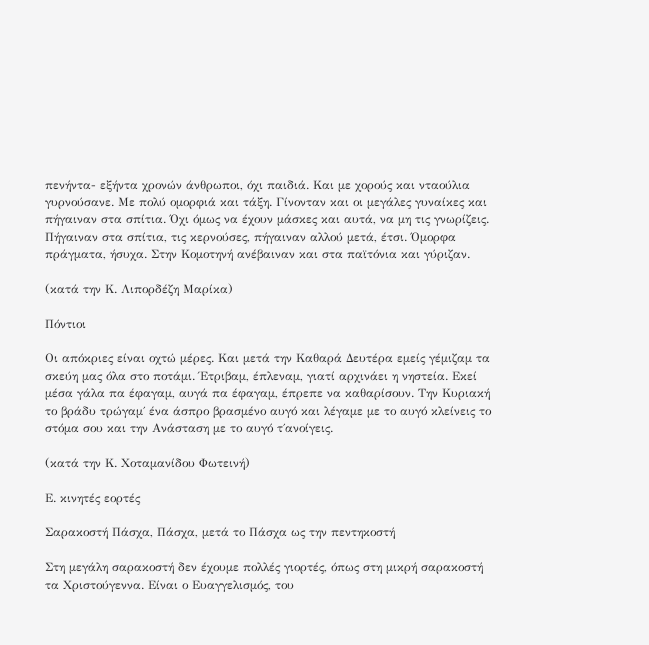πενήντα- εξήντα χρονών άνθρωποι, όχι παιδιά. Και με χορούς και νταούλια γυρνούσανε. Με πολύ ομορφιά και τάξη. Γίνονταν και οι μεγάλες γυναίκες και πήγαιναν στα σπίτια. Όχι όμως να έχουν μάσκες και αυτά, να μη τις γνωρίζεις. Πήγαιναν στα σπίτια, τις κερνούσες, πήγαιναν αλλού μετά, έτσι. Όμορφα πράγματα, ήσυχα. Στην Κομοτηνή ανέβαιναν και στα παϊτόνια και γύριζαν.

(κατά την Κ. Λιπορδέζη Μαρίκα)

Πόντιοι

Οι απόκριες είναι οχτώ μέρες. Και μετά την Καθαρά Δευτέρα εμείς γέμιζαμ τα σκεύη μας όλα στο ποτάμι. Έτριβαμ, έπλεναμ, γιατί αρχινάει η νηστεία. Εκεί μέσα γάλα πα έφαγαμ, αυγά πα έφαγαμ, έπρεπε να καθαρίσουν. Την Κυριακή το βράδυ τρώγαμ΄ ένα άσπρο βρασμένο αυγό και λέγαμε με το αυγό κλείνεις το στόμα σου και την Ανάσταση με το αυγό τ΄ανοίγεις.

(κατά την Κ. Χοταμανίδου Φωτεινή)

Ε. κινητές εορτές

Σαρακοστή Πάσχα, Πάσχα, μετά το Πάσχα ως την πεντηκοστή

Στη μεγάλη σαρακοστή δεν έχουμε πολλές γιορτές, όπως στη μικρή σαρακοστή τα Χριστούγεννα. Είναι ο Ευαγγελισμός, του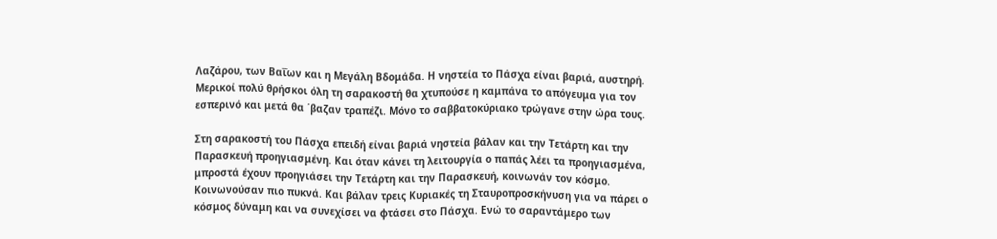Λαζάρου, των Βαΐων και η Μεγάλη Βδομάδα. Η νηστεία το Πάσχα είναι βαριά, αυστηρή. Μερικοί πολύ θρήσκοι όλη τη σαρακοστή θα χτυπούσε η καμπάνα το απόγευμα για τον εσπερινό και μετά θα ΄βαζαν τραπέζι. Μόνο το σαββατοκύριακο τρώγανε στην ώρα τους.

Στη σαρακοστή του Πάσχα επειδή είναι βαριά νηστεία βάλαν και την Τετάρτη και την Παρασκευή προηγιασμένη. Και όταν κάνει τη λειτουργία ο παπάς λέει τα προηγιασμένα, μπροστά έχουν προηγιάσει την Τετάρτη και την Παρασκευή, κοινωνάν τον κόσμο. Κοινωνούσαν πιο πυκνά. Και βάλαν τρεις Κυριακές τη Σταυροπροσκήνυση για να πάρει ο κόσμος δύναμη και να συνεχίσει να φτάσει στο Πάσχα. Ενώ το σαραντάμερο των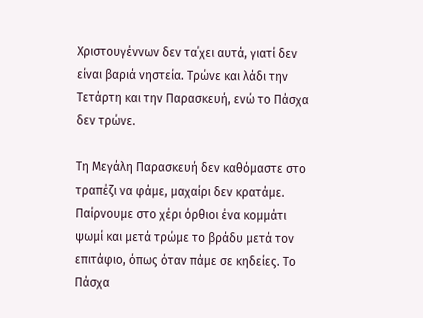Χριστουγέννων δεν τα΄χει αυτά, γιατί δεν είναι βαριά νηστεία. Τρώνε και λάδι την Τετάρτη και την Παρασκευή, ενώ το Πάσχα δεν τρώνε.

Τη Μεγάλη Παρασκευή δεν καθόμαστε στο τραπέζι να φάμε, μαχαίρι δεν κρατάμε. Παίρνουμε στο χέρι όρθιοι ένα κομμάτι ψωμί και μετά τρώμε το βράδυ μετά τον επιτάφιο, όπως όταν πάμε σε κηδείες. Το Πάσχα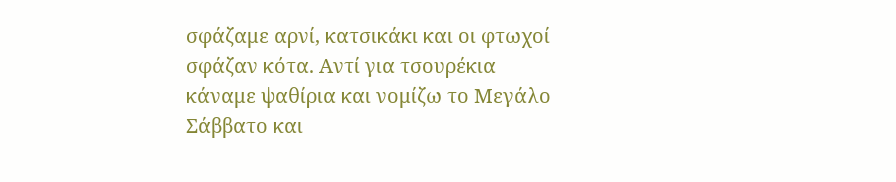σφάζαμε αρνί, κατσικάκι και οι φτωχοί σφάζαν κότα. Αντί για τσουρέκια κάναμε ψαθίρια και νομίζω το Μεγάλο Σάββατο και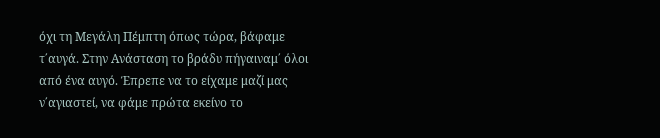όχι τη Μεγάλη Πέμπτη όπως τώρα, βάφαμε τ΄αυγά. Στην Ανάσταση το βράδυ πήγαιναμ΄ όλοι από ένα αυγό. Έπρεπε να το είχαμε μαζί μας ν΄αγιαστεί, να φάμε πρώτα εκείνο το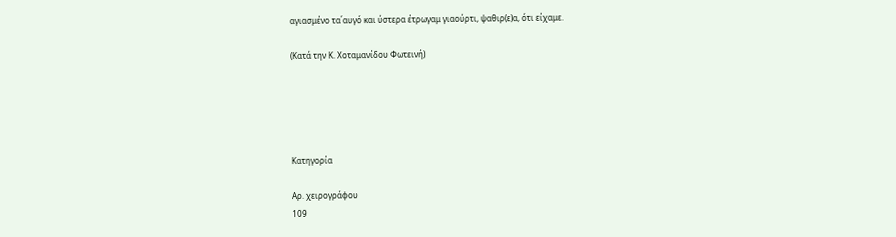αγιασμένο τα΄αυγό και ύστερα έτρωγαμ γιαούρτι, ψαθιρ(ε)α, ότι είχαμε.

(Κατά την Κ. Χοταμανίδου Φωτεινή)





Κατηγορία

Αρ. χειρογράφου
109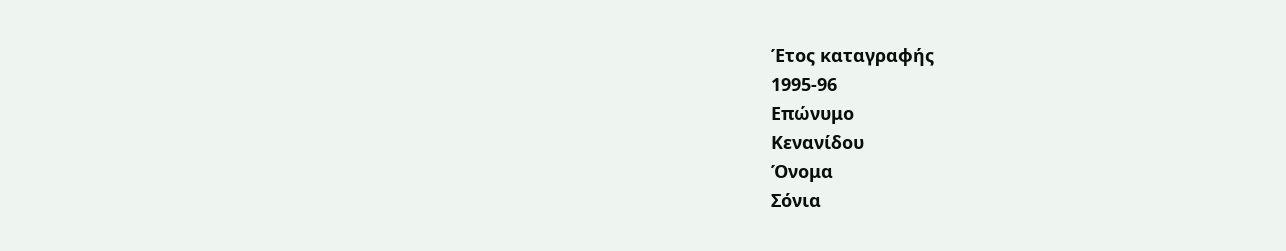Έτος καταγραφής
1995-96
Επώνυμο
Κενανίδου
Όνομα
Σόνια